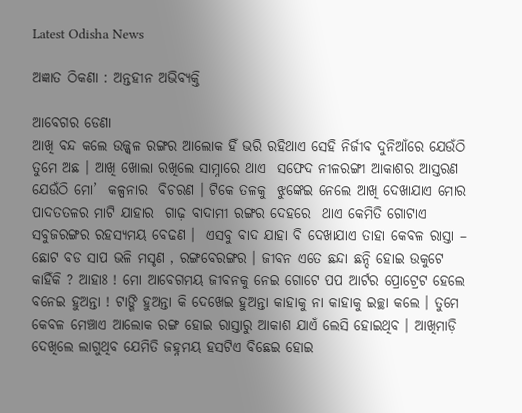Latest Odisha News

ଅଜ୍ଞାତ ଠିକଣା : ଅନ୍ତହୀନ ଅଭିବ୍ୟକ୍ତି

ଆବେଗର ଡେଣା
ଆଖି ବନ୍ଦ କଲେ ଉଜ୍ଜ୍ଵଳ ରଙ୍ଗର ଆଲୋକ ହିଁ ଭରି ରହିଥାଏ ସେହି ନିର୍ଜୀବ ଦୁନିଆଁରେ ଯେଉଁଠି ତୁମେ ଅଛ । ଆଖି ଖୋଲା ରଖିଲେ ସାମ୍ନାରେ ଥାଏ  ସଫେଦ ନୀଳରଙ୍ଗୀ ଆକାଶର ଆସ୍ତରଣ ଯେଉଁଠି ମୋ’  କଳ୍ପନାର  ବିଚରଣ । ଟିକେ ତଳକୁ  ଝୁଙ୍କେଇ ନେଲେ ଆଖି ଦେଖାଯାଏ ମୋର ପାଦତତଳର ମାଟି ଯାହାର  ଗାଢ଼ ବାଦାମୀ ରଙ୍ଗର ଦେହରେ  ଥାଏ କେମିତି ଗୋଟାଏ ସବୁଜରଙ୍ଗର ରହସ୍ୟମୟ ବେଢଣ ।  ଏସବୁ ବାଦ ଯାହା ବି ଦେଖାଯାଏ ତାହା କେବଳ ରାସ୍ତା – ଛୋଟ ବଡ ସାପ ଭଳି ମସୃଣ , ରଙ୍ଗବେରଙ୍ଗର । ଜୀବନ ଏତେ ଛନ୍ଦା ଛନ୍ଦି ହୋଇ ଉକୁଟେ କାହିଁକି ? ଆହାଃ ! ମୋ ଆବେଗମୟ ଜୀବନକୁ ନେଇ ଗୋଟେ ପପ ଆର୍ଟର ପ୍ରୋଟ୍ରେଟ ହେଲେ ବନେଇ ହୁଅନ୍ତା ! ଟାଙ୍ଗି ହୁଅନ୍ତା କି ଦେଖେଇ ହୁଅନ୍ତା କାହାକୁ ନା କାହାକୁ ଇଚ୍ଛା କଲେ । ତୁମେ କେବଳ ମେଞ୍ଚାଏ ଆଲୋକ ରଙ୍ଗ ହୋଇ ରାସ୍ତାରୁ ଆକାଶ ଯାଏଁ ଲେସି ହୋଇଥିବ । ଆଖିମାଡ଼ି ଦେଖିଲେ ଲାଗୁଥିବ ଯେମିତି ଜହ୍ନମୟ ହସଟିଏ ବିଛେଇ ହୋଇ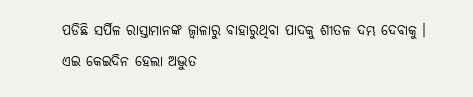ପଡିଛି ସର୍ପିଳ ରାସ୍ତାମାନଙ୍କ ଜ୍ବାଳାରୁ ବାହାରୁଥିବା ପାଦକୁ ଶୀତଳ ଦମ୍ଭ ଦେବାକୁ ।
ଏଇ କେଇଦିନ ହେଲା ଅଦ୍ଭୁତ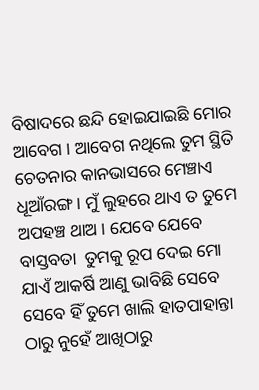ବିଷାଦରେ ଛନ୍ଦି ହୋଇଯାଇଛି ମୋର ଆବେଗ । ଆବେଗ ନଥିଲେ ତୁମ ସ୍ଥିତି ଚେତନାର କାନଭାସରେ ମେଞ୍ଚାଏ ଧୂଆଁରଙ୍ଗ । ମୁଁ ଲୁହରେ ଥାଏ ତ ତୁମେ ଅପହଞ୍ଚ ଥାଅ । ଯେବେ ଯେବେ ବାସ୍ତବତା  ତୁମକୁ ରୂପ ଦେଇ ମୋ ଯାଏଁ ଆକର୍ଷି ଆଣୁ ଭାବିଛି ସେବେ ସେବେ ହିଁ ତୁମେ ଖାଲି ହାତପାହାନ୍ତା ଠାରୁ ନୁହେଁ ଆଖିଠାରୁ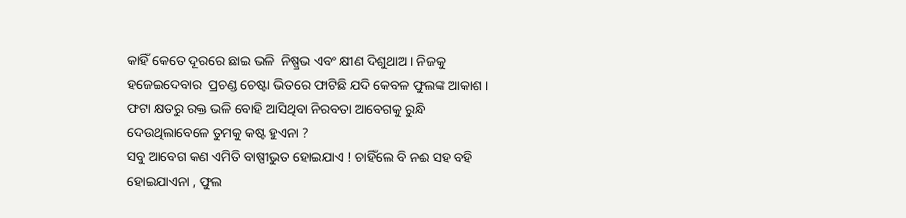କାହିଁ କେତେ ଦୂରରେ ଛାଇ ଭଳି  ନିଷ୍ପ୍ରଭ ଏବଂ କ୍ଷୀଣ ଦିଶୁଥାଅ । ନିଜକୁ ହଜେଇଦେବାର  ପ୍ରଚଣ୍ଡ ଚେଷ୍ଟା ଭିତରେ ଫାଟିଛି ଯଦି କେବଳ ଫୁଲଙ୍କ ଆକାଶ । ଫଟା କ୍ଷତରୁ ରକ୍ତ ଭଳି ବୋହି ଆସିଥିବା ନିରବତା ଆବେଗକୁ ରୁନ୍ଧି ଦେଉଥିଲାବେଳେ ତୁମକୁ କଷ୍ଟ ହୁଏନା ?
ସବୁ ଆବେଗ କଣ ଏମିତି ବାଷ୍ପୀଭୁତ ହୋଇଯାଏ ! ଚାହିଁଲେ ବି ନଈ ସହ ବହି ହୋଇଯାଏନା , ଫୁଲ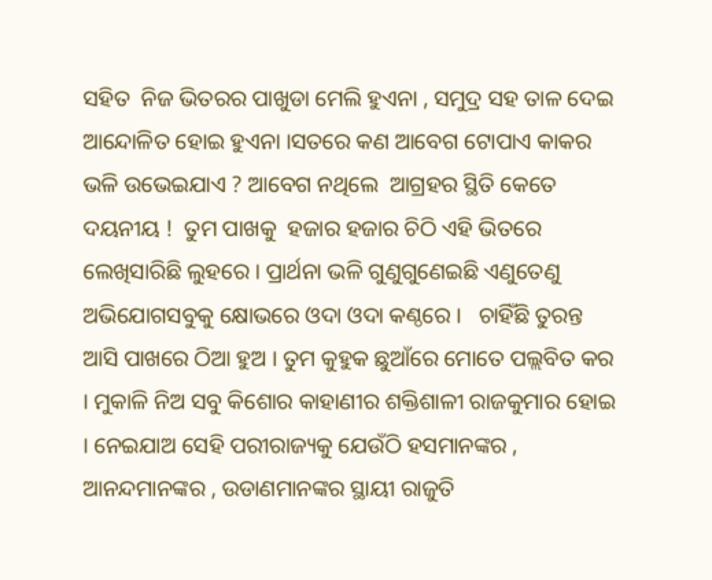ସହିତ  ନିଜ ଭିତରର ପାଖୁଡା ମେଲି ହୁଏନା , ସମୁଦ୍ର ସହ ତାଳ ଦେଇ ଆନ୍ଦୋଳିତ ହୋଇ ହୁଏନା ।ସତରେ କଣ ଆବେଗ ଟୋପାଏ କାକର ଭଳି ଉଭେଇଯାଏ ? ଆବେଗ ନଥିଲେ  ଆଗ୍ରହର ସ୍ଥିତି କେତେ ଦୟନୀୟ !  ତୁମ ପାଖକୁ  ହଜାର ହଜାର ଚିଠି ଏହି ଭିତରେ ଲେଖିସାରିଛି ଲୁହରେ । ପ୍ରାର୍ଥନା ଭଳି ଗୁଣୁଗୁଣେଇଛି ଏଣୁତେଣୁ ଅଭିଯୋଗସବୁକୁ କ୍ଷୋଭରେ ଓଦା ଓଦା କଣ୍ଠରେ ।   ଚାହିଁଛି ତୁରନ୍ତ ଆସି ପାଖରେ ଠିଆ ହୁଅ । ତୁମ କୁହୁକ ଛୁଆଁରେ ମୋତେ ପଲ୍ଲବିତ କର । ମୁକାଳି ନିଅ ସବୁ କିଶୋର କାହାଣୀର ଶକ୍ତିଶାଳୀ ରାଜକୁମାର ହୋଇ । ନେଇଯାଅ ସେହି ପରୀରାଜ୍ୟକୁ ଯେଉଁଠି ହସମାନଙ୍କର , ଆନନ୍ଦମାନଙ୍କର , ଉଡାଣମାନଙ୍କର ସ୍ଥାୟୀ ରାଜୁତି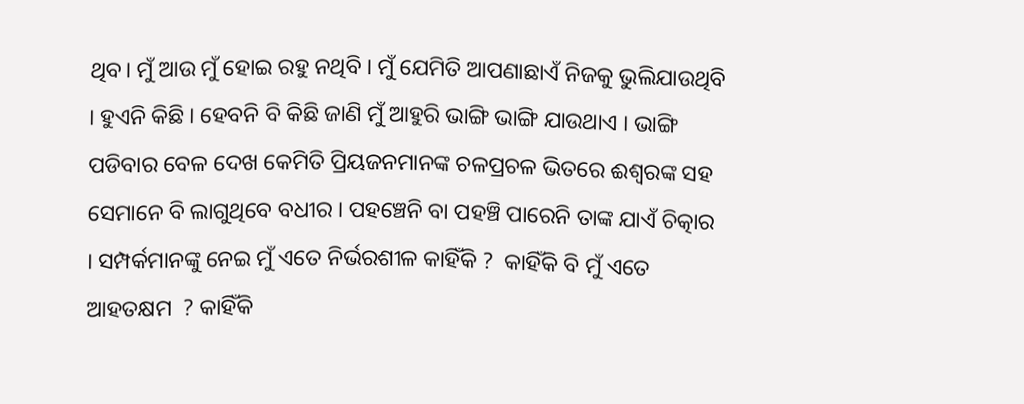ଥିବ। ମୁଁ ଆଉ ମୁଁ ହୋଇ ରହୁ ନଥିବି । ମୁଁ ଯେମିତି ଆପଣାଛାଏଁ ନିଜକୁ ଭୁଲିଯାଉଥିବି । ହୁଏନି କିଛି । ହେବନି ବି କିଛି ଜାଣି ମୁଁ ଆହୁରି ଭାଙ୍ଗି ଭାଙ୍ଗି ଯାଉଥାଏ । ଭାଙ୍ଗି ପଡିବାର ବେଳ ଦେଖ କେମିତି ପ୍ରିୟଜନମାନଙ୍କ ଚଳପ୍ରଚଳ ଭିତରେ ଈଶ୍ବରଙ୍କ ସହ ସେମାନେ ବି ଲାଗୁଥିବେ ବଧୀର । ପହଞ୍ଚେନି ବା ପହଞ୍ଚି ପାରେନି ତାଙ୍କ ଯାଏଁ ଚିତ୍କାର । ସମ୍ପର୍କମାନଙ୍କୁ ନେଇ ମୁଁ ଏତେ ନିର୍ଭରଶୀଳ କାହିଁକି ?  କାହିଁକି ବି ମୁଁ ଏତେ ଆହତକ୍ଷମ  ? କାହିଁକି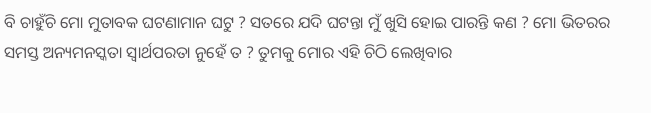ବି ଚାହୁଁଚି ମୋ ମୁତାବକ ଘଟଣାମାନ ଘଟୁ ? ସତରେ ଯଦି ଘଟନ୍ତା ମୁଁ ଖୁସି ହୋଇ ପାରନ୍ତି କଣ ? ମୋ ଭିତରର ସମସ୍ତ ଅନ୍ୟମନସ୍କତା ସ୍ୱାର୍ଥପରତା ନୁହେଁ ତ ? ତୁମକୁ ମୋର ଏହି ଚିଠି ଲେଖିବାର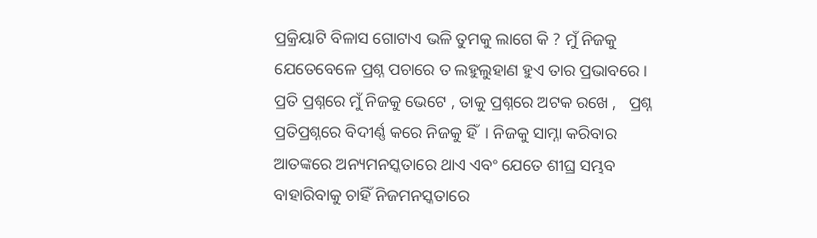ପ୍ରକ୍ରିୟାଟି ବିଳାସ ଗୋଟାଏ ଭଳି ତୁମକୁ ଲାଗେ କି ? ମୁଁ ନିଜକୁ ଯେତେବେଳେ ପ୍ରଶ୍ନ ପଚାରେ ତ ଲହୁଲୁହାଣ ହୁଏ ତାର ପ୍ରଭାବରେ । ପ୍ରତି ପ୍ରଶ୍ନରେ ମୁଁ ନିଜକୁ ଭେଟେ , ତାକୁ ପ୍ରଶ୍ନରେ ଅଟକ ରଖେ ,   ପ୍ରଶ୍ନ ପ୍ରତିପ୍ରଶ୍ନରେ ବିଦୀର୍ଣ୍ଣ କରେ ନିଜକୁ ହିଁ  । ନିଜକୁ ସାମ୍ନା କରିବାର ଆତଙ୍କରେ ଅନ୍ୟମନସ୍କତାରେ ଥାଏ ଏବଂ ଯେତେ ଶୀଘ୍ର ସମ୍ଭବ ବାହାରିବାକୁ ଚାହିଁ ନିଜମନସ୍କତାରେ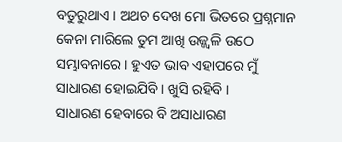ବତୁରୁଥାଏ । ଅଥଚ ଦେଖ ମୋ ଭିତରେ ପ୍ରଶ୍ନମାନ କେନା ମାରିଲେ ତୁମ ଆଖି ଉଜ୍ଜ୍ଵଳି ଉଠେ ସମ୍ଭାବନାରେ । ହୁଏତ ଭାବ ଏହାପରେ ମୁଁ ସାଧାରଣ ହୋଇଯିବି । ଖୁସି ରହିବି ।
ସାଧାରଣ ହେବାରେ ବି ଅସାଧାରଣ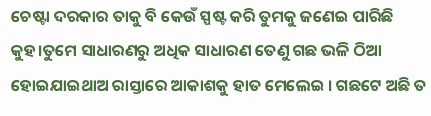ଚେଷ୍ଟା ଦରକାର ତାକୁ ବି କେଉଁ ସ୍ପଷ୍ଟ କରି ତୁମକୁ ଜଣେଇ ପାରିଛି କୁହ।ତୁମେ ସାଧାରଣରୁ ଅଧିକ ସାଧାରଣ ତେଣୁ ଗଛ ଭଳି ଠିଆ ହୋଇଯାଇଥାଅ ରାସ୍ତାରେ ଆକାଶକୁ ହାତ ମେଲେଇ । ଗଛଟେ ଅଛି ତ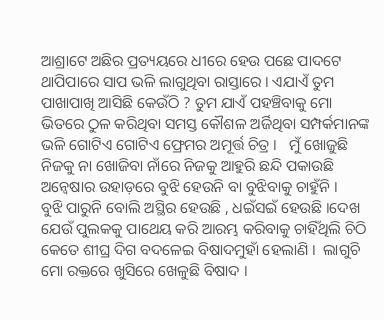ଆଶ୍ରାଟେ ଅଛିର ପ୍ରତ୍ୟୟରେ ଧୀରେ ହେଉ ପଛେ ପାଦଟେ ଥାପିପାରେ ସାପ ଭଳି ଲାଗୁଥିବା ରାସ୍ତାରେ । ଏଯାଏଁ ତୁମ ପାଖାପାଖି ଆସିଛି କେଉଁଠି ? ତୁମ ଯାଏଁ ପହଞ୍ଚିବାକୁ ମୋ ଭିତରେ ଠୁଳ କରିଥିବା ସମସ୍ତ କୌଶଳ ଅର୍ଜିଥିବା ସମ୍ପର୍କମାନଙ୍କ ଭଳି ଗୋଟିଏ ଗୋଟିଏ ଫ୍ରେମର ଅମୂର୍ତ୍ତ ଚିତ୍ର ।   ମୁଁ ଖୋଜୁଛି ନିଜକୁ ନା ଖୋଜିବା ନାଁରେ ନିଜକୁ ଆହୁରି ଛନ୍ଦି ପକାଉଛି ଅନ୍ୱେଷାର ଉହାଡ଼ରେ ବୁଝି ହେଉନି ବା ବୁଝିବାକୁ ଚାହୁଁନି ।
ବୁଝି ପାରୁନି ବୋଲି ଅସ୍ଥିର ହେଉଛି , ଧଇଁସଇଁ ହେଉଛି ।ଦେଖ ଯେଉଁ ପୁଲକକୁ ପାଥେୟ କରି ଆରମ୍ଭ କରିବାକୁ ଚାହିଁଥିଲି ଚିଠି କେତେ ଶୀଘ୍ର ଦିଗ ବଦଳେଇ ବିଷାଦମୁହାଁ ହେଲାଣି ।  ଲାଗୁଚି ମୋ ରକ୍ତରେ ଖୁସିରେ ଖେଳୁଛି ବିଷାଦ ।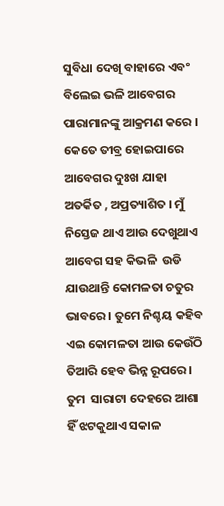ସୁବିଧା ଦେଖି ବାହାରେ ଏବଂ ବିଲେଇ ଭଳି ଆବେଗର ପାରାମାନଙ୍କୁ ଆକ୍ରମଣ କରେ । କେତେ ତୀବ୍ର ହୋଇପାରେ ଆବେଗର ଦୁଃଖ ଯାହା ଅତର୍କିତ , ଅପ୍ରତ୍ୟାଶିତ । ମୁଁ ନିସ୍ତେଜ ଥାଏ ଆଉ ଦେଖୁଥାଏ ଆବେଗ ସହ କିଭଳି  ଉଡି ଯାଉଥାନ୍ତି କୋମଳତା ଚତୁର ଭାବରେ । ତୁମେ ନିଶ୍ଚୟ କହିବ ଏଇ କୋମଳତା ଆଉ କେଉଁଠି ତିଆରି ହେବ ଭିନ୍ନ ରୂପରେ । ତୁମ  ସାରାଟା ଦେହରେ ଆଶା ହିଁ ଝଟକୁଥାଏ ସକାଳ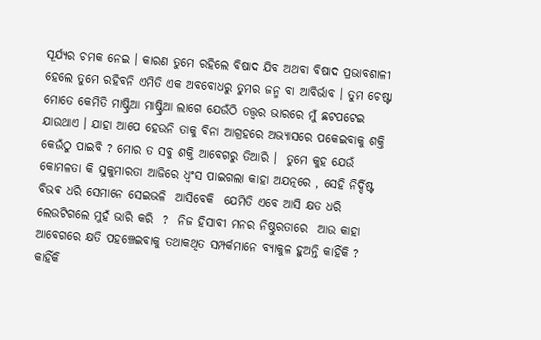ସୂର୍ଯ୍ୟର ଚମକ ନେଇ । କାରଣ ତୁମେ ରହିଲେ ବିଷାଦ ଯିବ ଅଥବା ବିଷାଦ ପ୍ରଭାବଶାଳୀ ହେଲେ ତୁମେ ରହିବନି ଏମିତି ଏକ ଅବବୋଧରୁ ତୁମର ଜନ୍ମ ବା ଆବିର୍ଭାବ । ତୁମ ଚେଷ୍ଟା ମୋତେ କେମିତି ମାଷ୍ଟ୍ରିଆ ମାଷ୍ଟ୍ରିଆ ଲାଗେ ଯେଉଁଠି ତତ୍ତ୍ୱର ଭାରରେ ମୁଁ ଛଟପଟେଇ ଯାଉଥାଏ । ଯାହା ଆପେ ହେଉନି ତାକୁ ବିନା ଆଗ୍ରହରେ ଅଭ୍ୟାସରେ ପକେଇବାକୁ ଶକ୍ତି କେଉଁଠୁ ପାଇବି ? ମୋର ତ ସବୁ ଶକ୍ତି ଆବେଗରୁ ତିଆରି ।  ତୁମେ କୁହ ଯେଉଁ କୋମଳତା କି ସୁକୁମାରତା ଆଜିରେ ଧ୍ୱଂସ ପାଇଗଲା କାହା ଅଯତ୍ନରେ , ସେହି ନିର୍ଦ୍ଦିଷ୍ଟ ବିଭଵ ଧରି ସେମାନେ ସେଇଭଳି  ଆସିବେକି  ଯେମିତି ଏବେ ଆସି କ୍ଷତ ଧରି ଲେଉଟିଗଲେ ମୁହଁ ଭାରି କରି  ?  ନିଜ ହିସାବୀ ମନର ନିଷ୍ଠୁରତାରେ  ଆଉ କାହା ଆବେଗରେ କ୍ଷତି ପହଞ୍ଚେଇବାକୁ ତଥାକଥିତ ସମ୍ପର୍କମାନେ ବ୍ୟାକୁଳ ହୁଅନ୍ତି କାହିଁକି ? କାହିଁକି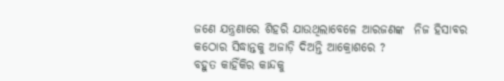ଜଣେ ଯନ୍ତ୍ରଣାରେ ଶିହରି ଯାଉଥିଲାବେଳେ ଆରଜଣଙ୍କ  ନିଜ ହିସାବର କଠୋର ସିଦ୍ଧାନ୍ତକୁ ଅଜାଡ଼ି ଦିଅନ୍ତି ଆକ୍ରୋଶରେ ?
ବହୁତ କାହିଁକିର କାନ୍ଦକୁ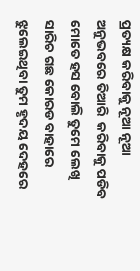ପ୍ରତ୍ୟକ୍ଷ କରିବାକୁ ନୂଆ ନୂଆ ଅନୁଭବରେ ତିଆରି  କରିବାକୁ ପଡିବ ମୋତେ ହସ ବୋଲି ତୁମେ ଲେଖି ସାରିଚ ଗଛ କୋରଡ ବାହାରେ ଝୁଲେଇଥିବା ତୁମ ହୃଦୟ ଦେହରେ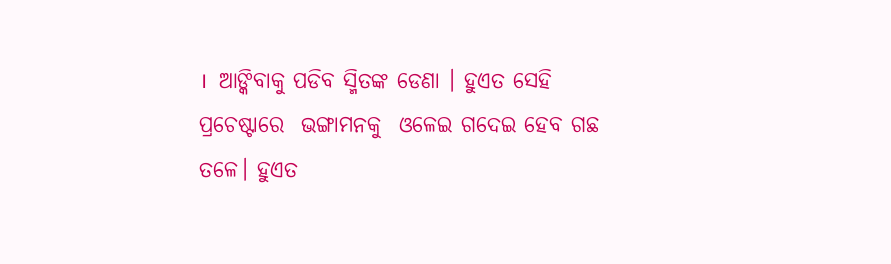।  ଆଙ୍କିବାକୁ ପଡିବ ସ୍ମିତଙ୍କ ଡେଣା । ହୁଏତ ସେହି ପ୍ରଚେଷ୍ଟାରେ  ଭଙ୍ଗାମନକୁ  ଓଳେଇ ଗଦେଇ ହେବ ଗଛ ତଳେ। ହୁଏତ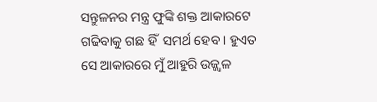ସନ୍ତୁଳନର ମନ୍ତ୍ର ଫୁଙ୍କି ଶକ୍ତ ଆକାରଟେ ଗଢିବାକୁ ଗଛ ହିଁ  ସମର୍ଥ ହେବ । ହୁଏତ ସେ ଆକାରରେ ମୁଁ ଆହୁରି ଉଜ୍ଜ୍ଵଳ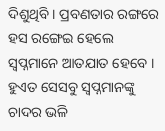ଦିଶୁଥିବି । ପ୍ରବଣତାର ରଙ୍ଗରେ ହସ ରଙ୍ଗେଇ ହେଲେ ସ୍ବପ୍ନମାନେ ଆତଯାତ ହେବେ ।  ହୁଏତ ସେସବୁ ସ୍ବପ୍ନମାନଙ୍କୁ ଚାଦର ଭଳି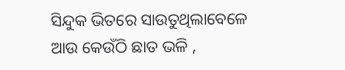ସିନ୍ଦୁକ ଭିତରେ ସାଉତୁଥିଲାବେଳେ  ଆଉ କେଉଁଠି ଛାତ ଭଳି ,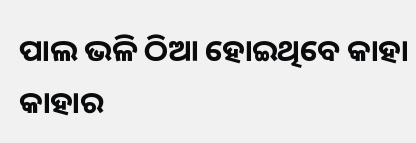ପାଲ ଭଳି ଠିଆ ହୋଇଥିବେ କାହା କାହାର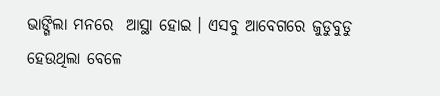ଭାଙ୍ଗିଲା ମନରେ  ଆସ୍ଥା ହୋଇ । ଏସବୁ ଆବେଗରେ ଜୁଡୁବୁଡୁ ହେଉଥିଲା ବେଳେ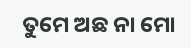ତୁମେ ଅଛ ନା ମୋ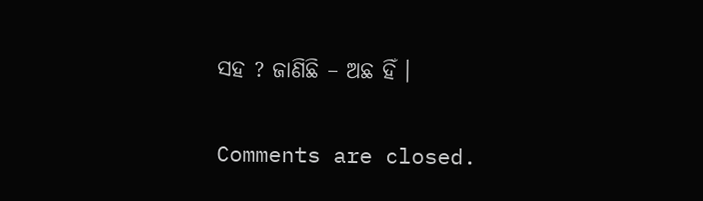ସହ ? ଜାଣିଛି – ଅଛ ହିଁ ।

Comments are closed.